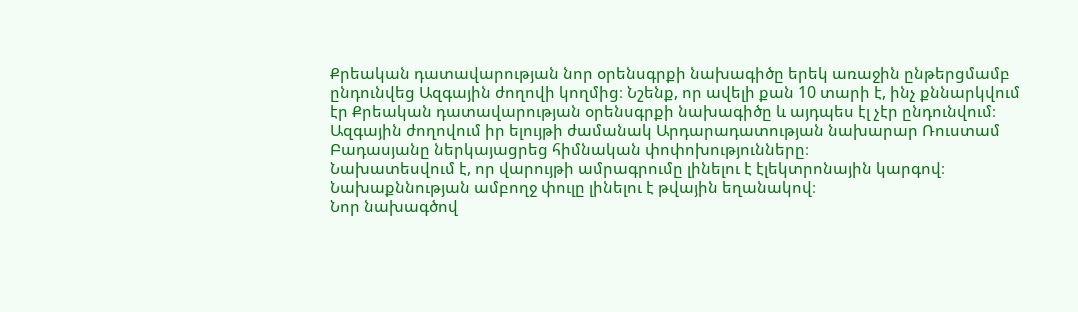Քրեական դատավարության նոր օրենսգրքի նախագիծը երեկ առաջին ընթերցմամբ ընդունվեց Ազգային ժողովի կողմից։ Նշենք, որ ավելի քան 10 տարի է, ինչ քննարկվում էր Քրեական դատավարության օրենսգրքի նախագիծը և այդպես էլ չէր ընդունվում։
Ազգային ժողովում իր ելույթի ժամանակ Արդարադատության նախարար Ռուստամ Բադասյանը ներկայացրեց հիմնական փոփոխությունները։
Նախատեսվում է, որ վարույթի ամրագրումը լինելու է էլեկտրոնային կարգով։ Նախաքննության ամբողջ փուլը լինելու է թվային եղանակով։
Նոր նախագծով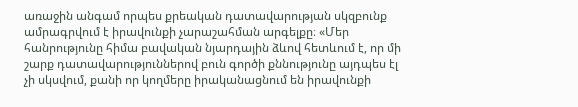առաջին անգամ որպես քրեական դատավարության սկզբունք ամրագրվում է իրավունքի չարաշահման արգելքը։ «Մեր հանրությունը հիմա բավական նյարդային ձևով հետևում է, որ մի շարք դատավարություններով բուն գործի քննությունը այդպես էլ չի սկսվում, քանի որ կողմերը իրականացնում են իրավունքի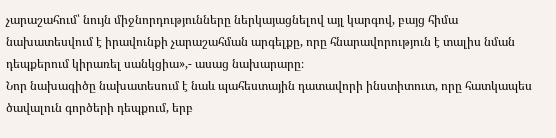չարաշահում՝ նույն միջնորդությունները ներկայացնելով այլ կարգով, բայց հիմա նախատեսվում է իրավունքի չարաշահման արգելքը, որը հնարավորություն է տալիս նման դեպքերում կիրառել սանկցիա»,- ասաց նախարարը։
Նոր նախագիծը նախատեսում է նաև պահեստային դատավորի ինստիտուտ, որը հատկապես ծավալուն գործերի դեպքում, երբ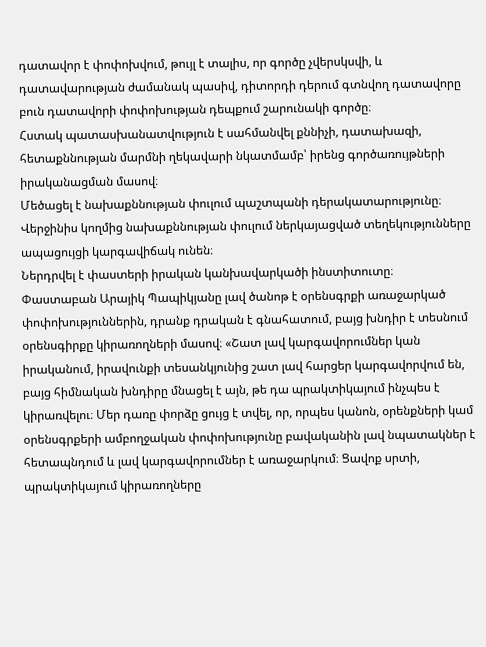դատավոր է փոփոխվում, թույլ է տալիս, որ գործը չվերսկսվի, և դատավարության ժամանակ պասիվ, դիտորդի դերում գտնվող դատավորը բուն դատավորի փոփոխության դեպքում շարունակի գործը։
Հստակ պատասխանատվություն է սահմանվել քննիչի, դատախազի, հետաքննության մարմնի ղեկավարի նկատմամբ՝ իրենց գործառույթների իրականացման մասով։
Մեծացել է նախաքննության փուլում պաշտպանի դերակատարությունը։ Վերջինիս կողմից նախաքննության փուլում ներկայացված տեղեկությունները ապացույցի կարգավիճակ ունեն։
Ներդրվել է փաստերի իրական կանխավարկածի ինստիտուտը։
Փաստաբան Արայիկ Պապիկյանը լավ ծանոթ է օրենսգրքի առաջարկած փոփոխություններին, դրանք դրական է գնահատում, բայց խնդիր է տեսնում օրենսգիրքը կիրառողների մասով։ «Շատ լավ կարգավորումներ կան իրականում, իրավունքի տեսանկյունից շատ լավ հարցեր կարգավորվում են, բայց հիմնական խնդիրը մնացել է այն, թե դա պրակտիկայում ինչպես է կիրառվելու։ Մեր դառը փորձը ցույց է տվել, որ, որպես կանոն, օրենքների կամ օրենսգրքերի ամբողջական փոփոխությունը բավականին լավ նպատակներ է հետապնդում և լավ կարգավորումներ է առաջարկում։ Ցավոք սրտի, պրակտիկայում կիրառողները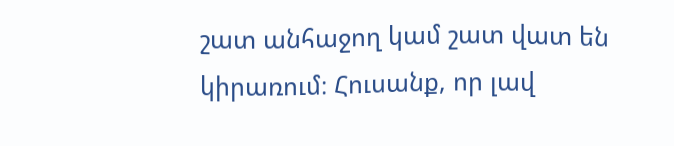շատ անհաջող կամ շատ վատ են կիրառում։ Հուսանք, որ լավ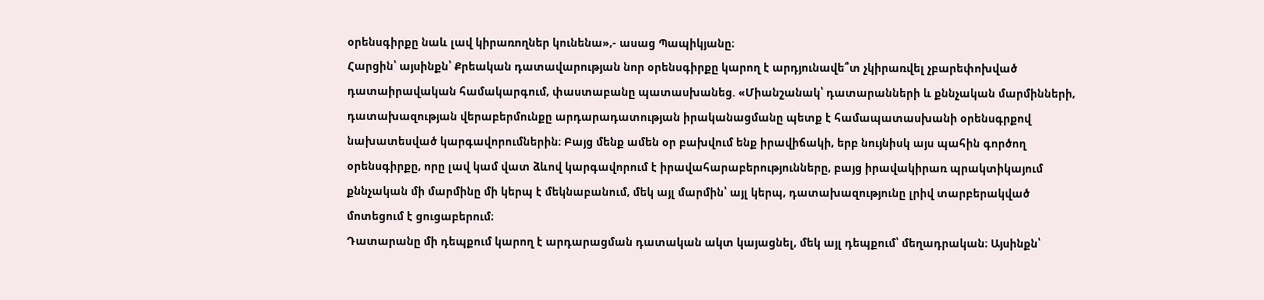օրենսգիրքը նաև լավ կիրառողներ կունենա»,- ասաց Պապիկյանը։
Հարցին՝ այսինքն՝ Քրեական դատավարության նոր օրենսգիրքը կարող է արդյունավե՞տ չկիրառվել չբարեփոխված դատաիրավական համակարգում, փաստաբանը պատասխանեց. «Միանշանակ՝ դատարանների և քննչական մարմինների, դատախազության վերաբերմունքը արդարադատության իրականացմանը պետք է համապատասխանի օրենսգրքով նախատեսված կարգավորումներին։ Բայց մենք ամեն օր բախվում ենք իրավիճակի, երբ նույնիսկ այս պահին գործող օրենսգիրքը, որը լավ կամ վատ ձևով կարգավորում է իրավահարաբերությունները, բայց իրավակիրառ պրակտիկայում քննչական մի մարմինը մի կերպ է մեկնաբանում, մեկ այլ մարմին՝ այլ կերպ, դատախազությունը լրիվ տարբերակված մոտեցում է ցուցաբերում։
Դատարանը մի դեպքում կարող է արդարացման դատական ակտ կայացնել, մեկ այլ դեպքում՝ մեղադրական։ Այսինքն՝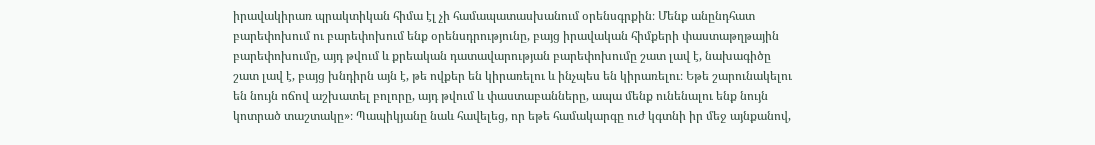իրավակիրառ պրակտիկան հիմա էլ չի համապատասխանում օրենսգրքին։ Մենք անընդհատ բարեփոխում ու բարեփոխում ենք օրենսդրությունը, բայց իրավական հիմքերի փաստաթղթային բարեփոխումը, այդ թվում և քրեական դատավարության բարեփոխումը շատ լավ է, նախագիծը շատ լավ է, բայց խնդիրն այն է, թե ովքեր են կիրառելու և ինչպես են կիրառելու։ Եթե շարունակելու են նույն ոճով աշխատել բոլորը, այդ թվում և փաստաբանները, ապա մենք ունենալու ենք նույն կոտրած տաշտակը»։ Պապիկյանը նաև հավելեց, որ եթե համակարգը ուժ կգտնի իր մեջ այնքանով,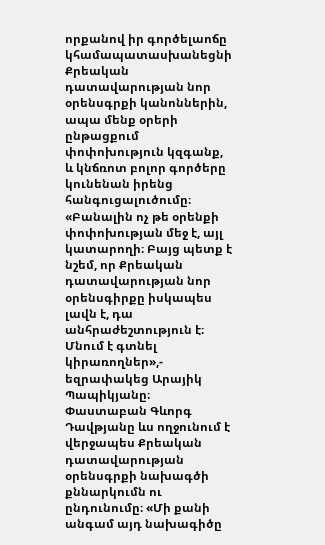որքանով իր գործելաոճը կհամապատասխանեցնի Քրեական դատավարության նոր օրենսգրքի կանոններին, ապա մենք օրերի ընթացքում փոփոխություն կզգանք, և կնճռոտ բոլոր գործերը կունենան իրենց հանգուցալուծումը։ «Բանալին ոչ թե օրենքի փոփոխության մեջ է, այլ կատարողի։ Բայց պետք է նշեմ, որ Քրեական դատավարության նոր օրենսգիրքը իսկապես լավն է, դա անհրաժեշտություն է։ Մնում է գտնել կիրառողներ»,- եզրափակեց Արայիկ Պապիկյանը։
Փաստաբան Գևորգ Դավթյանը ևս ողջունում է վերջապես Քրեական դատավարության օրենսգրքի նախագծի քննարկումն ու ընդունումը։ «Մի քանի անգամ այդ նախագիծը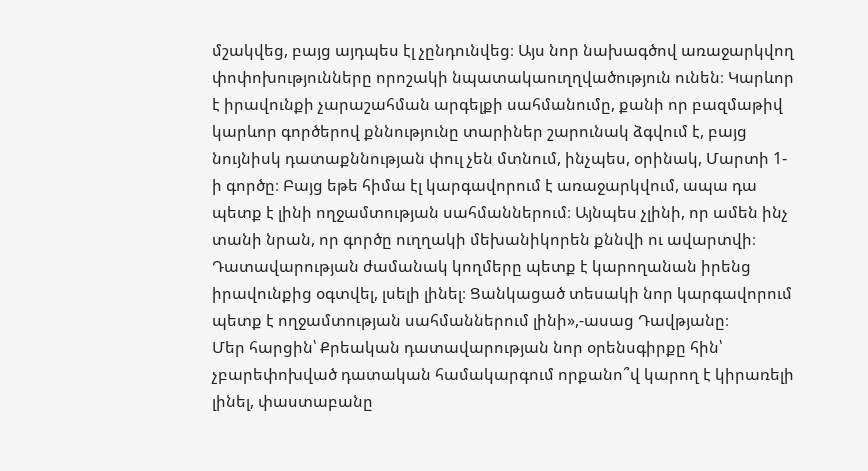մշակվեց, բայց այդպես էլ չընդունվեց։ Այս նոր նախագծով առաջարկվող փոփոխությունները որոշակի նպատակաուղղվածություն ունեն։ Կարևոր է իրավունքի չարաշահման արգելքի սահմանումը, քանի որ բազմաթիվ կարևոր գործերով քննությունը տարիներ շարունակ ձգվում է, բայց նույնիսկ դատաքննության փուլ չեն մտնում, ինչպես, օրինակ, Մարտի 1-ի գործը։ Բայց եթե հիմա էլ կարգավորում է առաջարկվում, ապա դա պետք է լինի ողջամտության սահմաններում։ Այնպես չլինի, որ ամեն ինչ տանի նրան, որ գործը ուղղակի մեխանիկորեն քննվի ու ավարտվի։ Դատավարության ժամանակ կողմերը պետք է կարողանան իրենց իրավունքից օգտվել, լսելի լինել։ Ցանկացած տեսակի նոր կարգավորում պետք է ողջամտության սահմաններում լինի»,-ասաց Դավթյանը։
Մեր հարցին՝ Քրեական դատավարության նոր օրենսգիրքը հին՝ չբարեփոխված դատական համակարգում որքանո՞վ կարող է կիրառելի լինել, փաստաբանը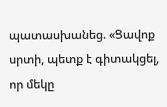պատասխանեց. «Ցավոք սրտի, պետք է գիտակցել, որ մեկը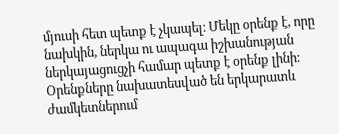մյուսի հետ պետք է չկապել։ Մեկը օրենք է, որը նախկին, ներկա ու ապագա իշխանության ներկայացուցչի համար պետք է օրենք լինի։ Օրենքները նախատեսված են երկարատև ժամկետներում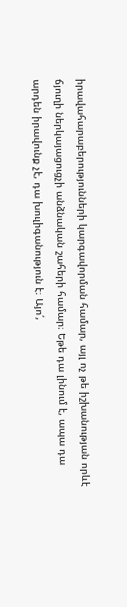իրավահարաբերությունների կարգավորման համար, այլ ոչ թե իշխանության որևէ ճյուղի ներկայացուցչի անձնական շահերի համար։ Եթե դա լինում է, ապա դա արդեն իրավունք չէ, դա խուլիգանություն է։ Այո՛,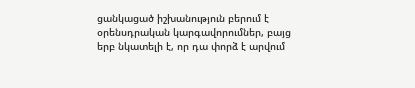ցանկացած իշխանություն բերում է օրենսդրական կարգավորումներ, բայց երբ նկատելի է, որ դա փորձ է արվում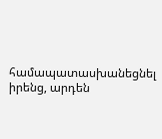համապատասխանեցնել իրենց, արդեն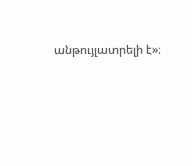անթույլատրելի է»։